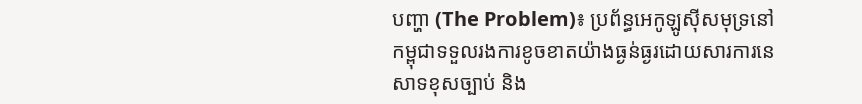បញ្ហា (The Problem)៖ ប្រព័ន្ធអេកូឡូស៊ីសមុទ្រនៅកម្ពុជាទទួលរងការខូចខាតយ៉ាងធ្ងន់ធ្ងរដោយសារការនេសាទខុសច្បាប់ និង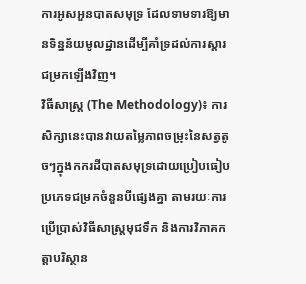ការអូសអួនបាតសមុទ្រ ដែលទាមទារឱ្យមានទិន្នន័យមូលដ្ឋានដើម្បីគាំទ្រដល់ការស្តារជម្រកឡើងវិញ។
វិធីសាស្ត្រ (The Methodology)៖ ការសិក្សានេះបានវាយតម្លៃភាពចម្រុះនៃសត្វតូចៗក្នុងកករដីបាតសមុទ្រដោយប្រៀបធៀបប្រភេទជម្រកចំនួនបីផ្សេងគ្នា តាមរយៈការប្រើប្រាស់វិធីសាស្ត្រមុជទឹក និងការវិភាគកត្តាបរិស្ថាន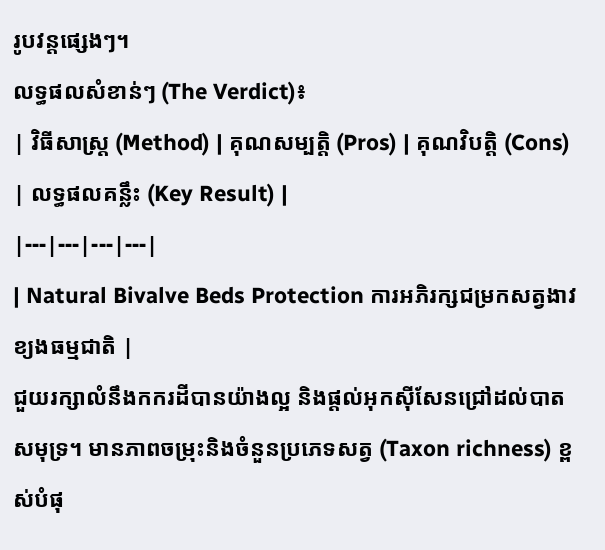រូបវន្តផ្សេងៗ។
លទ្ធផលសំខាន់ៗ (The Verdict)៖
| វិធីសាស្ត្រ (Method) | គុណសម្បត្តិ (Pros) | គុណវិបត្តិ (Cons) | លទ្ធផលគន្លឹះ (Key Result) |
|---|---|---|---|
| Natural Bivalve Beds Protection ការអភិរក្សជម្រកសត្វងាវខ្យងធម្មជាតិ |
ជួយរក្សាលំនឹងកករដីបានយ៉ាងល្អ និងផ្តល់អុកស៊ីសែនជ្រៅដល់បាតសមុទ្រ។ មានភាពចម្រុះនិងចំនួនប្រភេទសត្វ (Taxon richness) ខ្ពស់បំផុ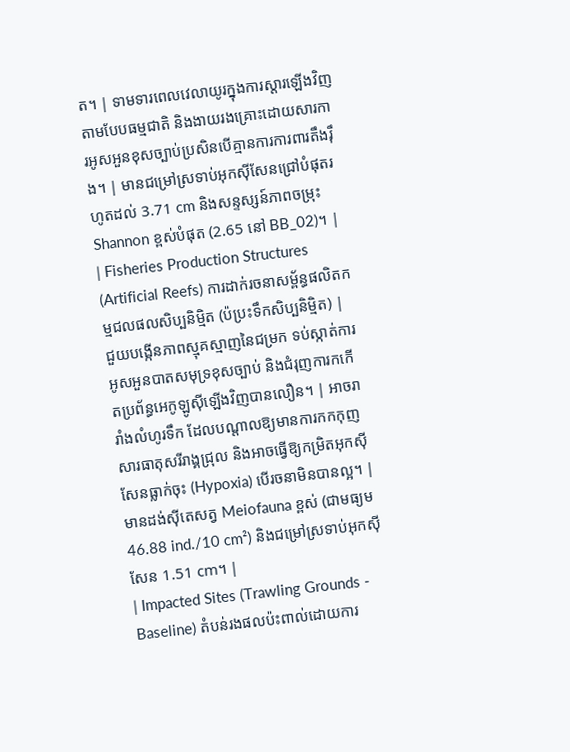ត។ | ទាមទារពេលវេលាយូរក្នុងការស្តារឡើងវិញតាមបែបធម្មជាតិ និងងាយរងគ្រោះដោយសារការអូសអួនខុសច្បាប់ប្រសិនបើគ្មានការការពារតឹងរ៉ឹង។ | មានជម្រៅស្រទាប់អុកស៊ីសែនជ្រៅបំផុតរហូតដល់ 3.71 cm និងសន្ទស្សន៍ភាពចម្រុះ Shannon ខ្ពស់បំផុត (2.65 នៅ BB_02)។ |
| Fisheries Production Structures (Artificial Reefs) ការដាក់រចនាសម្ព័ន្ធផលិតកម្មជលផលសិប្បនិម្មិត (ប៉ប្រះទឹកសិប្បនិម្មិត) |
ជួយបង្កើនភាពស្មុគស្មាញនៃជម្រក ទប់ស្កាត់ការអូសអួនបាតសមុទ្រខុសច្បាប់ និងជំរុញការកកើតប្រព័ន្ធអេកូឡូស៊ីឡើងវិញបានលឿន។ | អាចរារាំងលំហូរទឹក ដែលបណ្តាលឱ្យមានការកកកុញសារធាតុសរីរាង្គជ្រុល និងអាចធ្វើឱ្យកម្រិតអុកស៊ីសែនធ្លាក់ចុះ (Hypoxia) បើរចនាមិនបានល្អ។ | មានដង់ស៊ីតេសត្វ Meiofauna ខ្ពស់ (ជាមធ្យម 46.88 ind./10 cm²) និងជម្រៅស្រទាប់អុកស៊ីសែន 1.51 cm។ |
| Impacted Sites (Trawling Grounds - Baseline) តំបន់រងផលប៉ះពាល់ដោយការ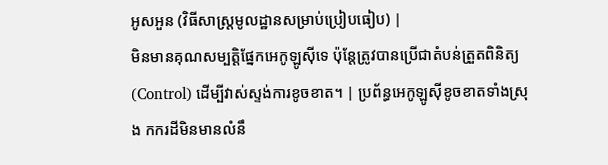អូសអួន (វិធីសាស្ត្រមូលដ្ឋានសម្រាប់ប្រៀបធៀប) |
មិនមានគុណសម្បត្តិផ្នែកអេកូឡូស៊ីទេ ប៉ុន្តែត្រូវបានប្រើជាតំបន់ត្រួតពិនិត្យ (Control) ដើម្បីវាស់ស្ទង់ការខូចខាត។ | ប្រព័ន្ធអេកូឡូស៊ីខូចខាតទាំងស្រុង កករដីមិនមានលំនឹ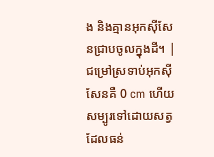ង និងគ្មានអុកស៊ីសែនជ្រាបចូលក្នុងដី។ | ជម្រៅស្រទាប់អុកស៊ីសែនគឺ 0 cm ហើយសម្បូរទៅដោយសត្វដែលធន់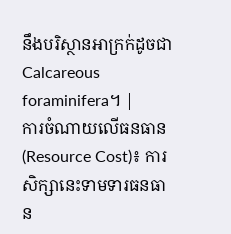នឹងបរិស្ថានអាក្រក់ដូចជា Calcareous foraminifera។ |
ការចំណាយលើធនធាន (Resource Cost)៖ ការសិក្សានេះទាមទារធនធាន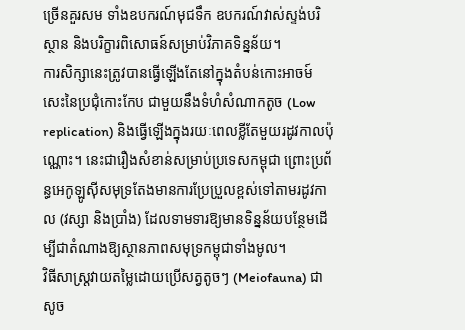ច្រើនគួរសម ទាំងឧបករណ៍មុជទឹក ឧបករណ៍វាស់ស្ទង់បរិស្ថាន និងបរិក្ខារពិសោធន៍សម្រាប់វិភាគទិន្នន័យ។
ការសិក្សានេះត្រូវបានធ្វើឡើងតែនៅក្នុងតំបន់កោះអាចម៍សេះនៃប្រជុំកោះកែប ជាមួយនឹងទំហំសំណាកតូច (Low replication) និងធ្វើឡើងក្នុងរយៈពេលខ្លីតែមួយរដូវកាលប៉ុណ្ណោះ។ នេះជារឿងសំខាន់សម្រាប់ប្រទេសកម្ពុជា ព្រោះប្រព័ន្ធអេកូឡូស៊ីសមុទ្រតែងមានការប្រែប្រួលខ្ពស់ទៅតាមរដូវកាល (វស្សា និងប្រាំង) ដែលទាមទារឱ្យមានទិន្នន័យបន្ថែមដើម្បីជាតំណាងឱ្យស្ថានភាពសមុទ្រកម្ពុជាទាំងមូល។
វិធីសាស្ត្រវាយតម្លៃដោយប្រើសត្វតូចៗ (Meiofauna) ជាសូច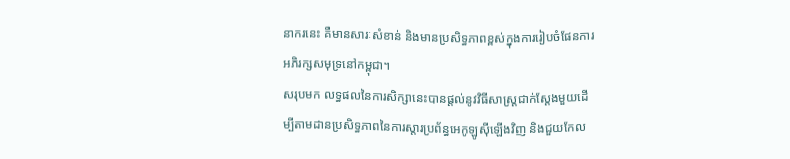នាករនេះ គឺមានសារៈសំខាន់ និងមានប្រសិទ្ធភាពខ្ពស់ក្នុងការរៀបចំផែនការអភិរក្សសមុទ្រនៅកម្ពុជា។
សរុបមក លទ្ធផលនៃការសិក្សានេះបានផ្តល់នូវវិធីសាស្ត្រជាក់ស្តែងមួយដើម្បីតាមដានប្រសិទ្ធភាពនៃការស្តារប្រព័ន្ធអេកូឡូស៊ីឡើងវិញ និងជួយកែល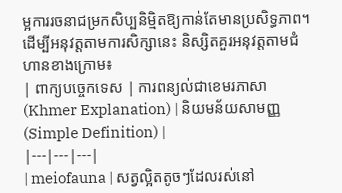ម្អការរចនាជម្រកសិប្បនិម្មិតឱ្យកាន់តែមានប្រសិទ្ធភាព។
ដើម្បីអនុវត្តតាមការសិក្សានេះ និស្សិតគួរអនុវត្តតាមជំហានខាងក្រោម៖
| ពាក្យបច្ចេកទេស | ការពន្យល់ជាខេមរភាសា (Khmer Explanation) | និយមន័យសាមញ្ញ (Simple Definition) |
|---|---|---|
| meiofauna | សត្វល្អិតតូចៗដែលរស់នៅ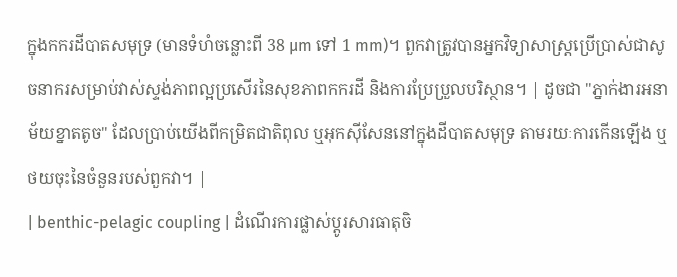ក្នុងកករដីបាតសមុទ្រ (មានទំហំចន្លោះពី 38 µm ទៅ 1 mm)។ ពួកវាត្រូវបានអ្នកវិទ្យាសាស្ត្រប្រើប្រាស់ជាសូចនាករសម្រាប់វាស់ស្ទង់ភាពល្អប្រសើរនៃសុខភាពកករដី និងការប្រែប្រួលបរិស្ថាន។ | ដូចជា "ភ្នាក់ងារអនាម័យខ្នាតតូច" ដែលប្រាប់យើងពីកម្រិតជាតិពុល ឬអុកស៊ីសែននៅក្នុងដីបាតសមុទ្រ តាមរយៈការកើនឡើង ឬថយចុះនៃចំនួនរបស់ពួកវា។ |
| benthic-pelagic coupling | ដំណើរការផ្លាស់ប្តូរសារធាតុចិ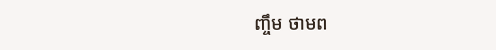ញ្ចឹម ថាមព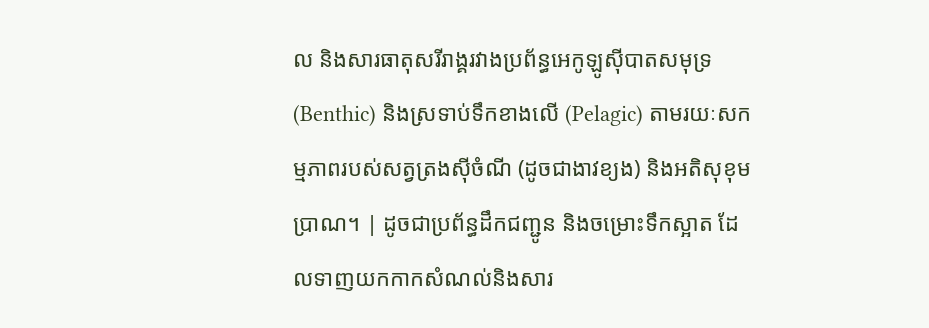ល និងសារធាតុសរីរាង្គរវាងប្រព័ន្ធអេកូឡូស៊ីបាតសមុទ្រ (Benthic) និងស្រទាប់ទឹកខាងលើ (Pelagic) តាមរយៈសកម្មភាពរបស់សត្វត្រងស៊ីចំណី (ដូចជាងាវខ្យង) និងអតិសុខុមប្រាណ។ | ដូចជាប្រព័ន្ធដឹកជញ្ជូន និងចម្រោះទឹកស្អាត ដែលទាញយកកាកសំណល់និងសារ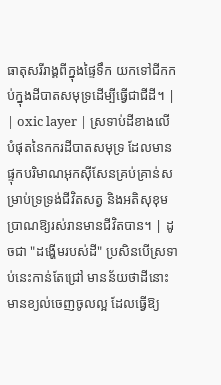ធាតុសរីរាង្គពីក្នុងផ្ទៃទឹក យកទៅជីកកប់ក្នុងដីបាតសមុទ្រដើម្បីធ្វើជាជីដី។ |
| oxic layer | ស្រទាប់ដីខាងលើបំផុតនៃកករដីបាតសមុទ្រ ដែលមានផ្ទុកបរិមាណអុកស៊ីសែនគ្រប់គ្រាន់សម្រាប់ទ្រទ្រង់ជីវិតសត្វ និងអតិសុខុមប្រាណឱ្យរស់រានមានជីវិតបាន។ | ដូចជា "ដង្ហើមរបស់ដី" ប្រសិនបើស្រទាប់នេះកាន់តែជ្រៅ មានន័យថាដីនោះមានខ្យល់ចេញចូលល្អ ដែលធ្វើឱ្យ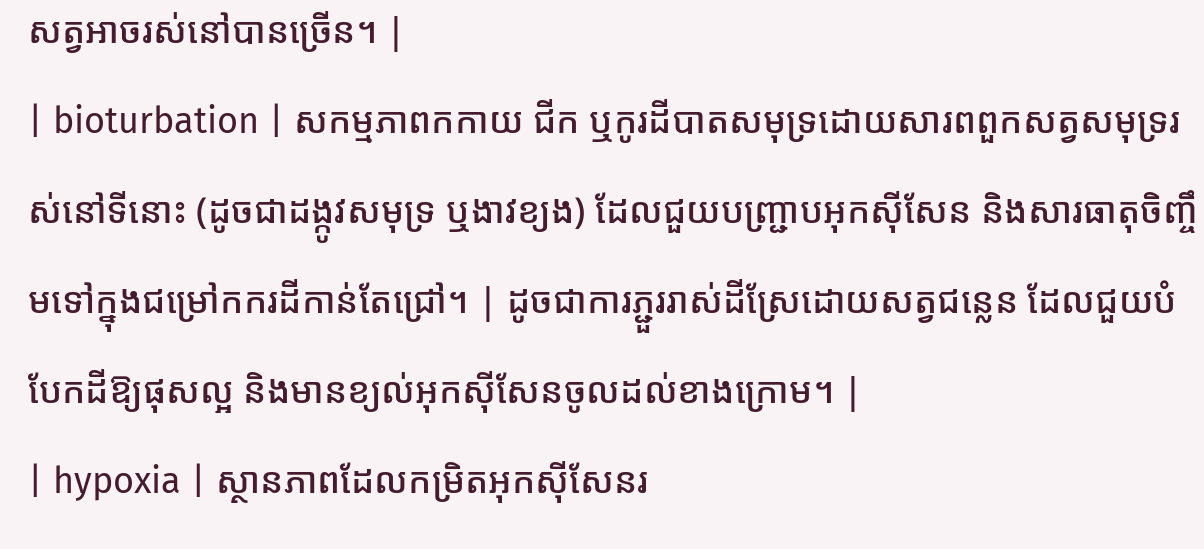សត្វអាចរស់នៅបានច្រើន។ |
| bioturbation | សកម្មភាពកកាយ ជីក ឬកូរដីបាតសមុទ្រដោយសារពពួកសត្វសមុទ្ររស់នៅទីនោះ (ដូចជាដង្កូវសមុទ្រ ឬងាវខ្យង) ដែលជួយបញ្ជ្រាបអុកស៊ីសែន និងសារធាតុចិញ្ចឹមទៅក្នុងជម្រៅកករដីកាន់តែជ្រៅ។ | ដូចជាការភ្ជួររាស់ដីស្រែដោយសត្វជន្លេន ដែលជួយបំបែកដីឱ្យផុសល្អ និងមានខ្យល់អុកស៊ីសែនចូលដល់ខាងក្រោម។ |
| hypoxia | ស្ថានភាពដែលកម្រិតអុកស៊ីសែនរ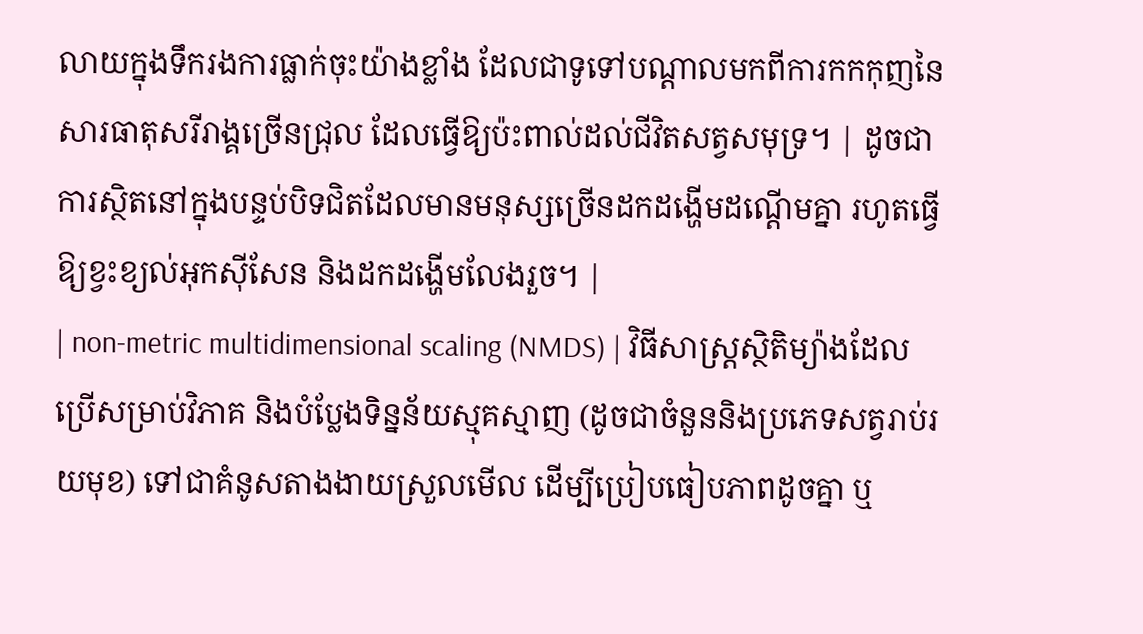លាយក្នុងទឹករងការធ្លាក់ចុះយ៉ាងខ្លាំង ដែលជាទូទៅបណ្តាលមកពីការកកកុញនៃសារធាតុសរីរាង្គច្រើនជ្រុល ដែលធ្វើឱ្យប៉ះពាល់ដល់ជីវិតសត្វសមុទ្រ។ | ដូចជាការស្ថិតនៅក្នុងបន្ទប់បិទជិតដែលមានមនុស្សច្រើនដកដង្ហើមដណ្តើមគ្នា រហូតធ្វើឱ្យខ្វះខ្យល់អុកស៊ីសែន និងដកដង្ហើមលែងរួច។ |
| non-metric multidimensional scaling (NMDS) | វិធីសាស្ត្រស្ថិតិម្យ៉ាងដែលប្រើសម្រាប់វិភាគ និងបំប្លែងទិន្នន័យស្មុគស្មាញ (ដូចជាចំនួននិងប្រភេទសត្វរាប់រយមុខ) ទៅជាគំនូសតាងងាយស្រួលមើល ដើម្បីប្រៀបធៀបភាពដូចគ្នា ឬ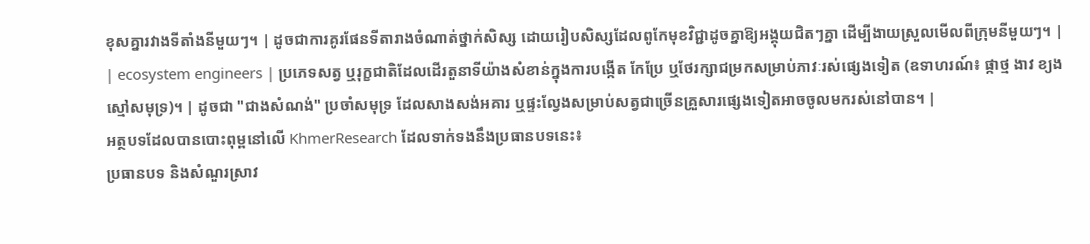ខុសគ្នារវាងទីតាំងនីមួយៗ។ | ដូចជាការគូរផែនទីតារាងចំណាត់ថ្នាក់សិស្ស ដោយរៀបសិស្សដែលពូកែមុខវិជ្ជាដូចគ្នាឱ្យអង្គុយជិតៗគ្នា ដើម្បីងាយស្រួលមើលពីក្រុមនីមួយៗ។ |
| ecosystem engineers | ប្រភេទសត្វ ឬរុក្ខជាតិដែលដើរតួនាទីយ៉ាងសំខាន់ក្នុងការបង្កើត កែប្រែ ឬថែរក្សាជម្រកសម្រាប់ភាវៈរស់ផ្សេងទៀត (ឧទាហរណ៍៖ ផ្កាថ្ម ងាវ ខ្យង ស្មៅសមុទ្រ)។ | ដូចជា "ជាងសំណង់" ប្រចាំសមុទ្រ ដែលសាងសង់អគារ ឬផ្ទះល្វែងសម្រាប់សត្វជាច្រើនគ្រួសារផ្សេងទៀតអាចចូលមករស់នៅបាន។ |
អត្ថបទដែលបានបោះពុម្ពនៅលើ KhmerResearch ដែលទាក់ទងនឹងប្រធានបទនេះ៖
ប្រធានបទ និងសំណួរស្រាវ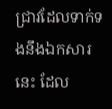ជ្រាវដែលទាក់ទងនឹងឯកសារនេះ ដែល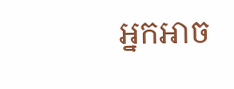អ្នកអាច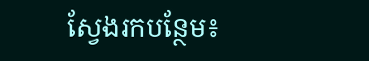ស្វែងរកបន្ថែម៖